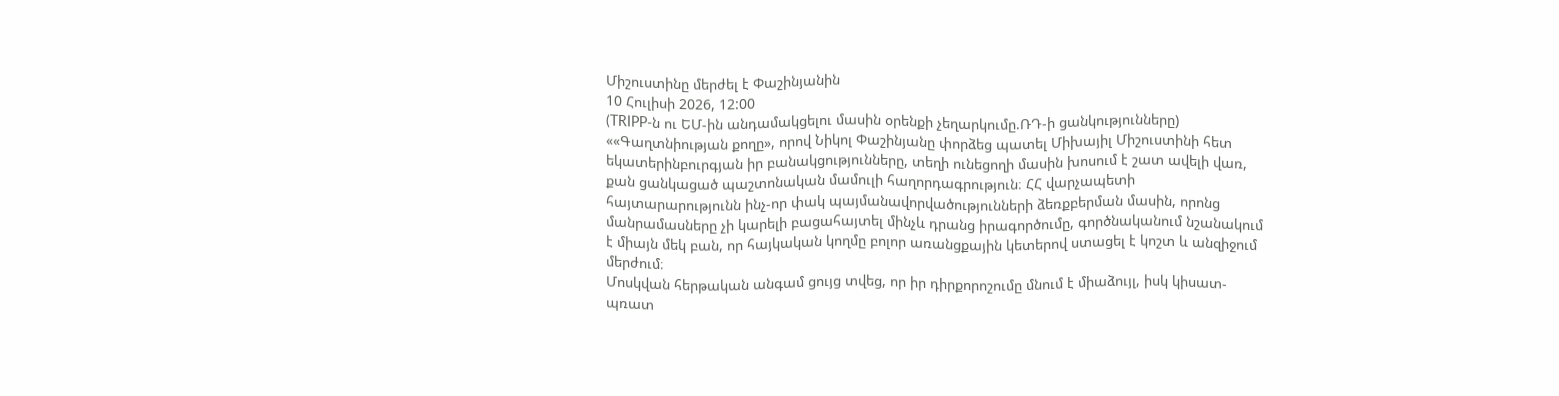Միշուստինը մերժել է Փաշինյանին
10 Հուլիսի 2026, 12:00
(TRIPP-ն ու ԵՄ-ին անդամակցելու մասին օրենքի չեղարկումը.ՌԴ-ի ցանկությունները)
««Գաղտնիության քողը», որով Նիկոլ Փաշինյանը փորձեց պատել Միխայիլ Միշուստինի հետ եկատերինբուրգյան իր բանակցությունները, տեղի ունեցողի մասին խոսում է շատ ավելի վառ, քան ցանկացած պաշտոնական մամուլի հաղորդագրություն։ ՀՀ վարչապետի հայտարարությունն ինչ-որ փակ պայմանավորվածությունների ձեռքբերման մասին, որոնց մանրամասները չի կարելի բացահայտել մինչև դրանց իրագործումը, գործնականում նշանակում է միայն մեկ բան, որ հայկական կողմը բոլոր առանցքային կետերով ստացել է կոշտ և անզիջում մերժում։
Մոսկվան հերթական անգամ ցույց տվեց, որ իր դիրքորոշումը մնում է միաձույլ, իսկ կիսատ-պռատ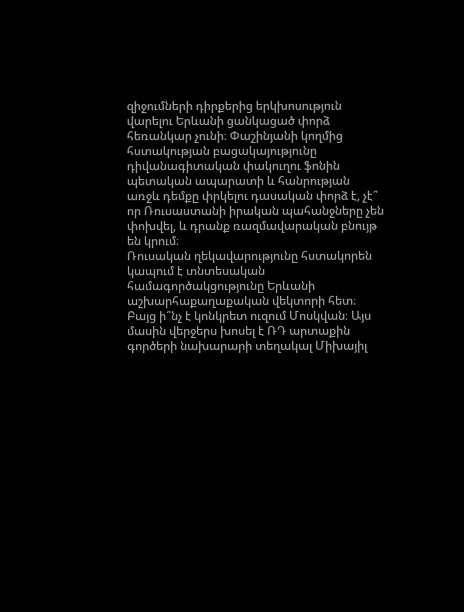զիջումների դիրքերից երկխոսություն վարելու Երևանի ցանկացած փորձ հեռանկար չունի։ Փաշինյանի կողմից հստակության բացակայությունը դիվանագիտական փակուղու ֆոնին պետական ապարատի և հանրության առջև դեմքը փրկելու դասական փորձ է, չէ՞ որ Ռուսաստանի իրական պահանջները չեն փոխվել, և դրանք ռազմավարական բնույթ են կրում։
Ռուսական ղեկավարությունը հստակորեն կապում է տնտեսական համագործակցությունը Երևանի աշխարհաքաղաքական վեկտորի հետ։ Բայց ի՞նչ է կոնկրետ ուզում Մոսկվան։ Այս մասին վերջերս խոսել է ՌԴ արտաքին գործերի նախարարի տեղակալ Միխայիլ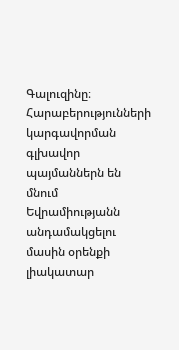Գալուզինը։ Հարաբերությունների կարգավորման գլխավոր պայմաններն են մնում Եվրամիությանն անդամակցելու մասին օրենքի լիակատար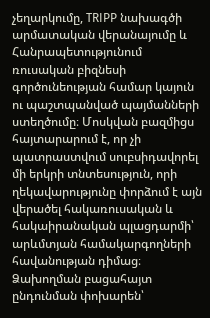չեղարկումը, TRIPP նախագծի արմատական վերանայումը և Հանրապետությունում ռուսական բիզնեսի գործունեության համար կայուն ու պաշտպանված պայմանների ստեղծումը։ Մոսկվան բազմիցս հայտարարում է, որ չի պատրաստվում սուբսիդավորել մի երկրի տնտեսություն, որի ղեկավարությունը փորձում է այն վերածել հակառուսական և հակաիրանական պլացդարմի՝ արևմտյան համակարգողների հավանության դիմաց։ Ձախողման բացահայտ ընդունման փոխարեն՝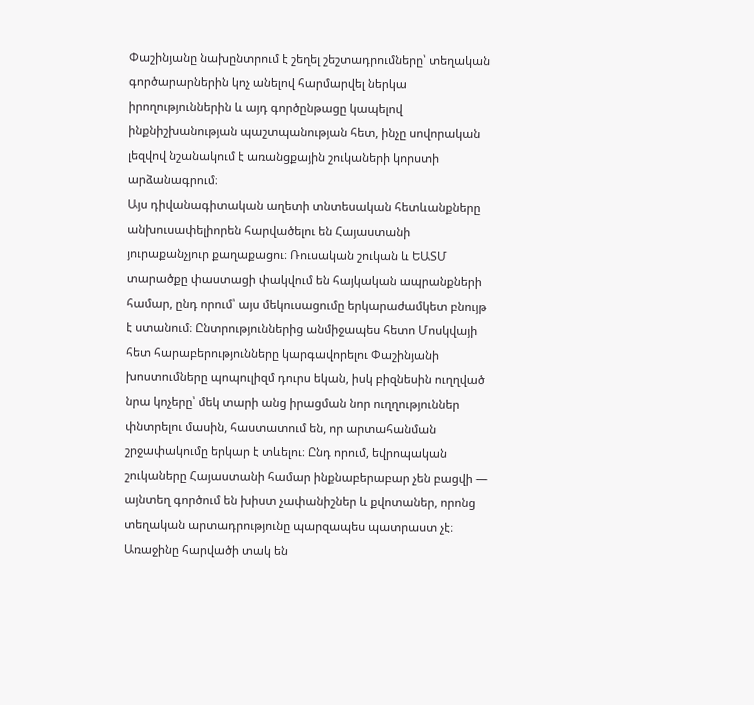Փաշինյանը նախընտրում է շեղել շեշտադրումները՝ տեղական գործարարներին կոչ անելով հարմարվել ներկա իրողություններին և այդ գործընթացը կապելով ինքնիշխանության պաշտպանության հետ, ինչը սովորական լեզվով նշանակում է առանցքային շուկաների կորստի արձանագրում։
Այս դիվանագիտական աղետի տնտեսական հետևանքները անխուսափելիորեն հարվածելու են Հայաստանի յուրաքանչյուր քաղաքացու։ Ռուսական շուկան և ԵԱՏՄ տարածքը փաստացի փակվում են հայկական ապրանքների համար, ընդ որում՝ այս մեկուսացումը երկարաժամկետ բնույթ է ստանում։ Ընտրություններից անմիջապես հետո Մոսկվայի հետ հարաբերությունները կարգավորելու Փաշինյանի խոստումները պոպուլիզմ դուրս եկան, իսկ բիզնեսին ուղղված նրա կոչերը՝ մեկ տարի անց իրացման նոր ուղղություններ փնտրելու մասին, հաստատում են, որ արտահանման շրջափակումը երկար է տևելու։ Ընդ որում, եվրոպական շուկաները Հայաստանի համար ինքնաբերաբար չեն բացվի — այնտեղ գործում են խիստ չափանիշներ և քվոտաներ, որոնց տեղական արտադրությունը պարզապես պատրաստ չէ։ Առաջինը հարվածի տակ են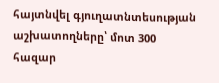հայտնվել գյուղատնտեսության աշխատողները՝ մոտ 300 հազար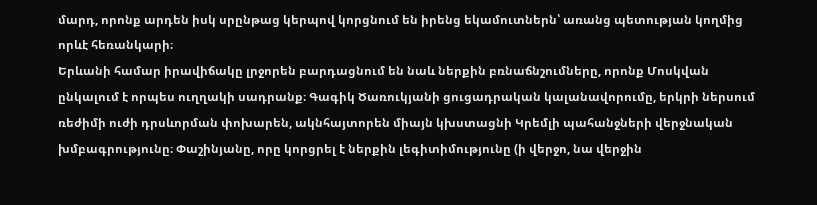մարդ, որոնք արդեն իսկ սրընթաց կերպով կորցնում են իրենց եկամուտներն՝ առանց պետության կողմից որևէ հեռանկարի։
Երևանի համար իրավիճակը լրջորեն բարդացնում են նաև ներքին բռնաճնշումները, որոնք Մոսկվան ընկալում է որպես ուղղակի սադրանք։ Գագիկ Ծառուկյանի ցուցադրական կալանավորումը, երկրի ներսում ռեժիմի ուժի դրսևորման փոխարեն, ակնհայտորեն միայն կխստացնի Կրեմլի պահանջների վերջնական խմբագրությունը։ Փաշինյանը, որը կորցրել է ներքին լեգիտիմությունը (ի վերջո, նա վերջին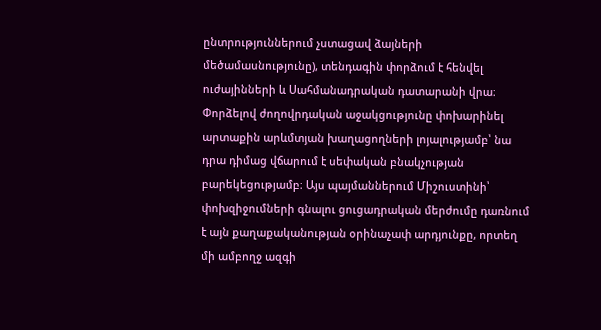ընտրություններում չստացավ ձայների մեծամասնությունը), տենդագին փորձում է հենվել ուժայինների և Սահմանադրական դատարանի վրա։ Փորձելով ժողովրդական աջակցությունը փոխարինել արտաքին արևմտյան խաղացողների լոյալությամբ՝ նա դրա դիմաց վճարում է սեփական բնակչության բարեկեցությամբ։ Այս պայմաններում Միշուստինի՝ փոխզիջումների գնալու ցուցադրական մերժումը դառնում է այն քաղաքականության օրինաչափ արդյունքը, որտեղ մի ամբողջ ազգի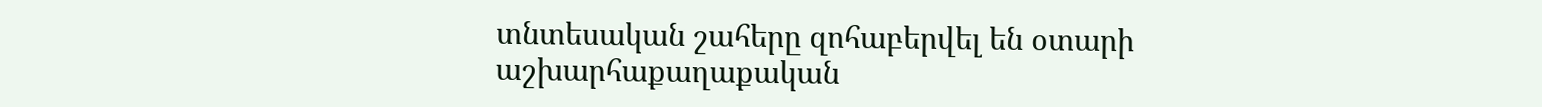տնտեսական շահերը զոհաբերվել են օտարի աշխարհաքաղաքական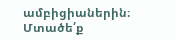ամբիցիաներին։
Մտածե՛ք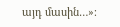այդ մասին…»։